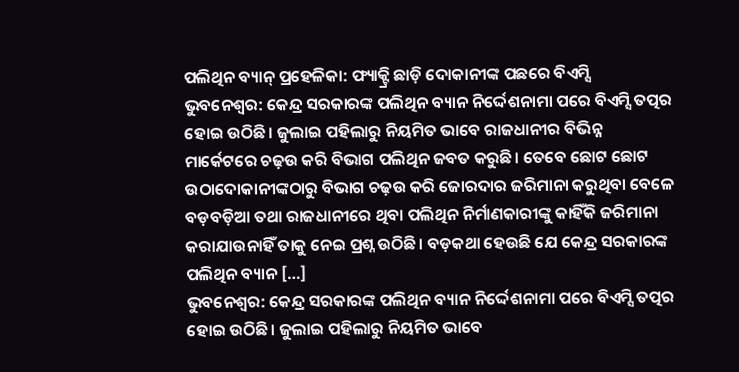ପଲିଥିନ ବ୍ୟାନ୍ ପ୍ରହେଳିକା: ଫ୍ୟାକ୍ଟ୍ରି ଛାଡ଼ି ଦୋକାନୀଙ୍କ ପଛରେ ବିଏମ୍ସି
ଭୁବନେଶ୍ୱର: କେନ୍ଦ୍ର ସରକାରଙ୍କ ପଲିଥିନ ବ୍ୟାନ ନିର୍ଦ୍ଦେଶନାମା ପରେ ବିଏମ୍ସି ତତ୍ପର ହୋଇ ଉଠିଛି। ଜୁଲାଇ ପହିଲାରୁ ନିୟମିତ ଭାବେ ରାଜଧାନୀର ବିଭିନ୍ନ ମାର୍କେଟରେ ଚଢ଼ଉ କରି ବିଭାଗ ପଲିଥିନ ଜବତ କରୁଛି। ତେବେ ଛୋଟ ଛୋଟ ଉଠାଦୋକାନୀଙ୍କଠାରୁ ବିଭାଗ ଚଢ଼ଉ କରି ଜୋରଦାର ଜରିମାନା କରୁଥିବା ବେଳେ ବଡ଼ବଡ଼ିଆ ତଥା ରାଜଧାନୀରେ ଥିବା ପଲିଥିନ ନିର୍ମାଣକାରୀଙ୍କୁ କାହିଁକି ଜରିମାନା କରାଯାଉନାହିଁ ତାକୁ ନେଇ ପ୍ରଶ୍ନ ଉଠିଛି। ବଡ଼କଥା ହେଉଛି ଯେ କେନ୍ଦ୍ର ସରକାରଙ୍କ ପଲିଥିନ ବ୍ୟାନ […]
ଭୁବନେଶ୍ୱର: କେନ୍ଦ୍ର ସରକାରଙ୍କ ପଲିଥିନ ବ୍ୟାନ ନିର୍ଦ୍ଦେଶନାମା ପରେ ବିଏମ୍ସି ତତ୍ପର ହୋଇ ଉଠିଛି। ଜୁଲାଇ ପହିଲାରୁ ନିୟମିତ ଭାବେ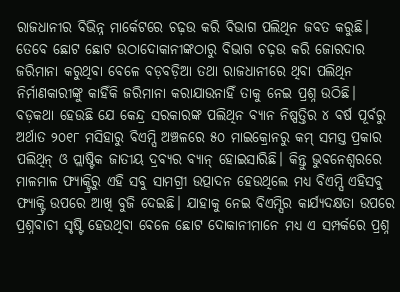ରାଜଧାନୀର ବିଭିନ୍ନ ମାର୍କେଟରେ ଚଢ଼ଉ କରି ବିଭାଗ ପଲିଥିନ ଜବତ କରୁଛି। ତେବେ ଛୋଟ ଛୋଟ ଉଠାଦୋକାନୀଙ୍କଠାରୁ ବିଭାଗ ଚଢ଼ଉ କରି ଜୋରଦାର ଜରିମାନା କରୁଥିବା ବେଳେ ବଡ଼ବଡ଼ିଆ ତଥା ରାଜଧାନୀରେ ଥିବା ପଲିଥିନ ନିର୍ମାଣକାରୀଙ୍କୁ କାହିଁକି ଜରିମାନା କରାଯାଉନାହିଁ ତାକୁ ନେଇ ପ୍ରଶ୍ନ ଉଠିଛି। ବଡ଼କଥା ହେଉଛି ଯେ କେନ୍ଦ୍ର ସରକାରଙ୍କ ପଲିଥିନ ବ୍ୟାନ ନିଷ୍ପତ୍ତିର ୪ ବର୍ଷ ପୂର୍ବରୁ ଅର୍ଥାତ ୨୦୧୮ ମସିହାରୁ ବିଏମ୍ସି ଅଞ୍ଚଳରେ ୫୦ ମାଇକ୍ରୋନରୁ କମ୍ ସମସ୍ତ ପ୍ରକାର ପଲିଥିନ୍ ଓ ପ୍ଲାଷ୍ଟିକ ଜାତୀୟ ଦ୍ରବ୍ୟର ବ୍ୟାନ୍ ହୋଇସାରିଛି। କିନ୍ତୁ ଭୁବନେଶ୍ୱରରେ ମାଳମାଳ ଫ୍ୟାକ୍ଟ୍ରିରୁ ଏହି ସବୁ ସାମଗ୍ରୀ ଉତ୍ପାଦନ ହେଉଥିଲେ ମଧ୍ୟ ବିଏମ୍ସି ଏହିସବୁ ଫ୍ୟାକ୍ଟ୍ରି ଉପରେ ଆଖି ବୁଜି ଦେଇଛି। ଯାହାକୁ ନେଇ ବିଏମ୍ସିର କାର୍ଯ୍ୟଦକ୍ଷତା ଉପରେ ପ୍ରଶ୍ନବାଚୀ ସୃଷ୍ଟି ହେଉଥିବା ବେଳେ ଛୋଟ ଦୋକାନୀମାନେ ମଧ୍ୟ ଏ ସମ୍ପର୍କରେ ପ୍ରଶ୍ନ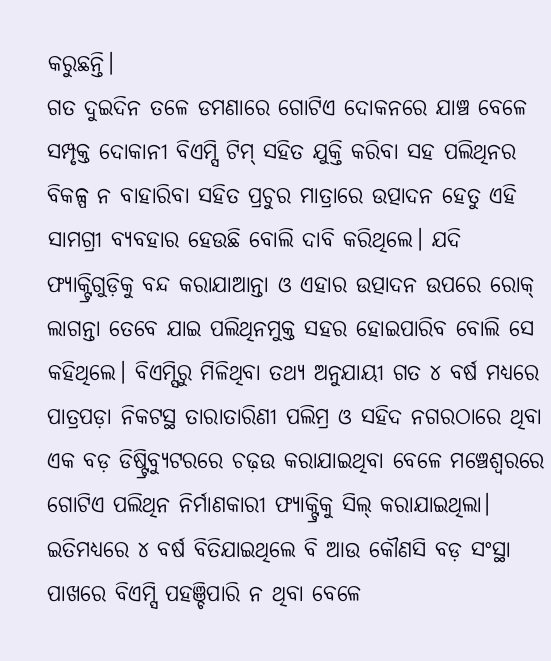କରୁଛନ୍ତି।
ଗତ ଦୁଇଦିନ ତଳେ ଡମଣାରେ ଗୋଟିଏ ଦୋକନରେ ଯାଞ୍ଚ ବେଳେ ସମ୍ପୃକ୍ତ ଦୋକାନୀ ବିଏମ୍ସି ଟିମ୍ ସହିତ ଯୁକ୍ତି କରିବା ସହ ପଲିଥିନର ବିକଳ୍ପ ନ ବାହାରିବା ସହିତ ପ୍ରଚୁର ମାତ୍ରାରେ ଉତ୍ପାଦନ ହେତୁ ଏହି ସାମଗ୍ରୀ ବ୍ୟବହାର ହେଉଛି ବୋଲି ଦାବି କରିଥିଲେ। ଯଦି ଫ୍ୟାକ୍ଟ୍ରିଗୁଡ଼ିକୁ ବନ୍ଦ କରାଯାଆନ୍ତା ଓ ଏହାର ଉତ୍ପାଦନ ଉପରେ ରୋକ୍ ଲାଗନ୍ତା ତେବେ ଯାଇ ପଲିଥିନମୁକ୍ତ ସହର ହୋଇପାରିବ ବୋଲି ସେ କହିଥିଲେ। ବିଏମ୍ସିରୁ ମିଳିଥିବା ତଥ୍ୟ ଅନୁଯାୟୀ ଗତ ୪ ବର୍ଷ ମଧ୍ୟରେ ପାତ୍ରପଡ଼ା ନିକଟସ୍ଥ ତାରାତାରିଣୀ ପଲିମ୍ର ଓ ସହିଦ ନଗରଠାରେ ଥିବା ଏକ ବଡ଼ ଡିଷ୍ଟ୍ରିବ୍ୟୁଟରରେ ଚଢ଼ଉ କରାଯାଇଥିବା ବେଳେ ମଞ୍ଚେଶ୍ୱରରେ ଗୋଟିଏ ପଲିଥିନ ନିର୍ମାଣକାରୀ ଫ୍ୟାକ୍ଟ୍ରିକୁ ସିଲ୍ କରାଯାଇଥିଲା। ଇତିମଧ୍ୟରେ ୪ ବର୍ଷ ବିତିଯାଇଥିଲେ ବି ଆଉ କୌଣସି ବଡ଼ ସଂସ୍ଥା ପାଖରେ ବିଏମ୍ସି ପହଞ୍ଚିପାରି ନ ଥିବା ବେଳେ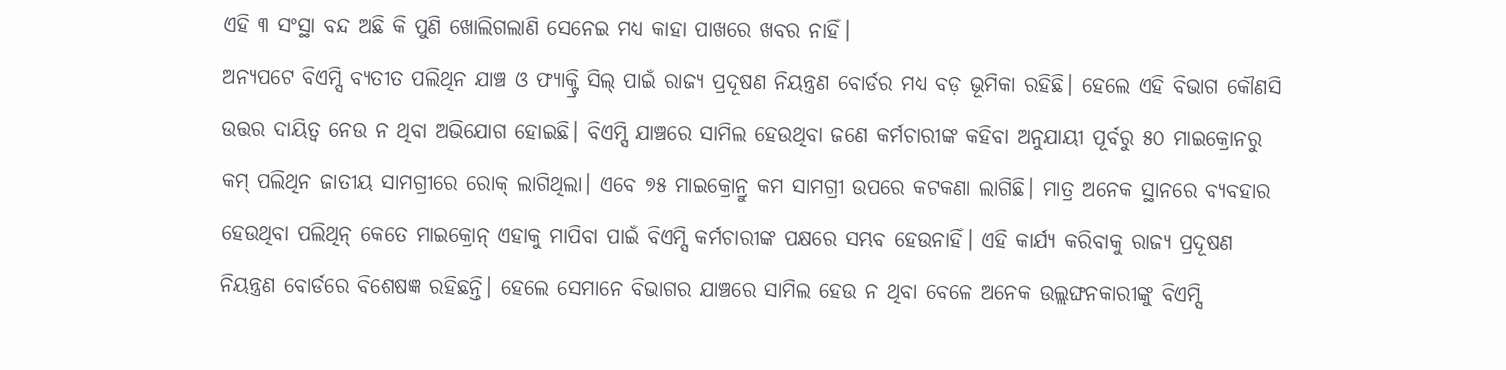ଏହି ୩ ସଂସ୍ଥା ବନ୍ଦ ଅଛି କି ପୁଣି ଖୋଲିଗଲାଣି ସେନେଇ ମଧ୍ୟ କାହା ପାଖରେ ଖବର ନାହିଁ।
ଅନ୍ୟପଟେ ବିଏମ୍ସି ବ୍ୟତୀତ ପଲିଥିନ ଯାଞ୍ଚ ଓ ଫ୍ୟାକ୍ଟ୍ରି ସିଲ୍ ପାଇଁ ରାଜ୍ୟ ପ୍ରଦୂଷଣ ନିୟନ୍ତ୍ରଣ ବୋର୍ଡର ମଧ୍ୟ ବଡ଼ ଭୂମିକା ରହିଛି। ହେଲେ ଏହି ବିଭାଗ କୌଣସି ଉତ୍ତର ଦାୟିତ୍ୱ ନେଉ ନ ଥିବା ଅଭିଯୋଗ ହୋଇଛି। ବିଏମ୍ସି ଯାଞ୍ଚରେ ସାମିଲ ହେଉଥିବା ଜଣେ କର୍ମଚାରୀଙ୍କ କହିବା ଅନୁଯାୟୀ ପୂର୍ବରୁ ୫୦ ମାଇକ୍ରୋନରୁ କମ୍ ପଲିଥିନ ଜାତୀୟ ସାମଗ୍ରୀରେ ରୋକ୍ ଲାଗିଥିଲା। ଏବେ ୭୫ ମାଇକ୍ରୋନ୍ରୁ କମ ସାମଗ୍ରୀ ଉପରେ କଟକଣା ଲାଗିଛି। ମାତ୍ର ଅନେକ ସ୍ଥାନରେ ବ୍ୟବହାର ହେଉଥିବା ପଲିଥିନ୍ କେତେ ମାଇକ୍ରୋନ୍ ଏହାକୁ ମାପିବା ପାଇଁ ବିଏମ୍ସି କର୍ମଚାରୀଙ୍କ ପକ୍ଷରେ ସମ୍ଭବ ହେଉନାହିଁ। ଏହି କାର୍ଯ୍ୟ କରିବାକୁ ରାଜ୍ୟ ପ୍ରଦୂଷଣ ନିୟନ୍ତ୍ରଣ ବୋର୍ଡରେ ବିଶେଷଜ୍ଞ ରହିଛନ୍ତି। ହେଲେ ସେମାନେ ବିଭାଗର ଯାଞ୍ଚରେ ସାମିଲ ହେଉ ନ ଥିବା ବେଳେ ଅନେକ ଉଲ୍ଲଙ୍ଘନକାରୀଙ୍କୁ ବିଏମ୍ସି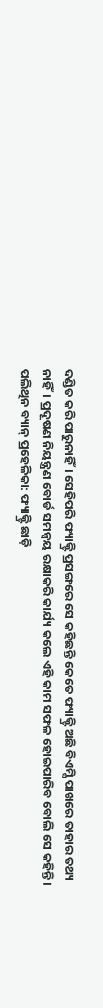ଦଣ୍ଡିତ କରି ପାରୁନାହିଁ। ସେହିପରି ଫ୍ୟାକ୍ଟ୍ରି ପ୍ରସଙ୍ଗରେ ସେ କହିଛନ୍ତି କେତେ ଫ୍ୟାକ୍ଟ୍ରି ଅଛି ବିଏମ୍ସି ପାଖରେ ତାହାର ତଥ୍ୟ ନାହିଁ। ପ୍ରଦୂଷଣ ନିୟନ୍ତ୍ରଣ ବୋର୍ଡ ସମନ୍ୱୟ ରକ୍ଷାକରି କାର୍ଯ୍ୟ କଲେ ଏହି କାମ ସଫଳ ହୋଇପାରିବ ବୋଲି ସେ କହିନ୍ତି।
ପଲିଥିନ ବ୍ୟାନ୍ ପ୍ରହେଳିକା: ଫ୍ୟାକ୍ଟ୍ରି ଛାଡ଼ି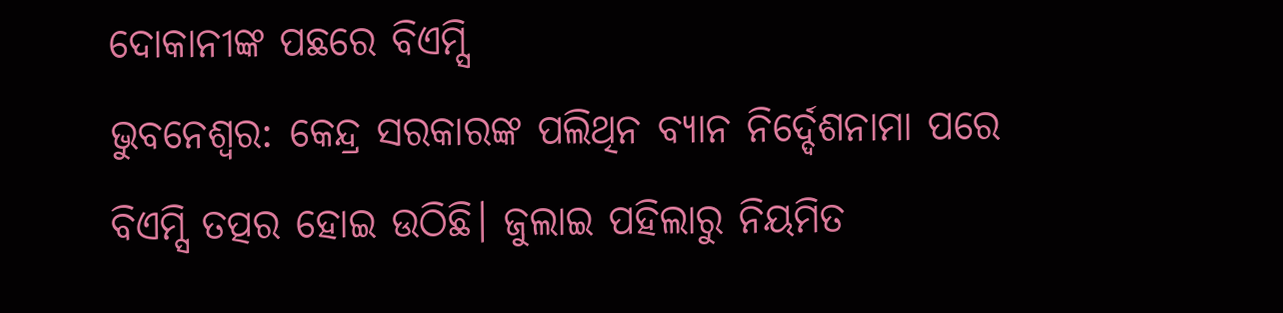ଦୋକାନୀଙ୍କ ପଛରେ ବିଏମ୍ସି
ଭୁବନେଶ୍ୱର: କେନ୍ଦ୍ର ସରକାରଙ୍କ ପଲିଥିନ ବ୍ୟାନ ନିର୍ଦ୍ଦେଶନାମା ପରେ ବିଏମ୍ସି ତତ୍ପର ହୋଇ ଉଠିଛି। ଜୁଲାଇ ପହିଲାରୁ ନିୟମିତ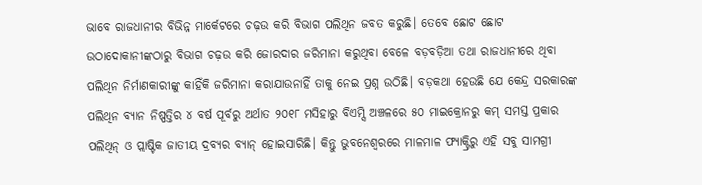ଭାବେ ରାଜଧାନୀର ବିଭିନ୍ନ ମାର୍କେଟରେ ଚଢ଼ଉ କରି ବିଭାଗ ପଲିଥିନ ଜବତ କରୁଛି। ତେବେ ଛୋଟ ଛୋଟ ଉଠାଦୋକାନୀଙ୍କଠାରୁ ବିଭାଗ ଚଢ଼ଉ କରି ଜୋରଦାର ଜରିମାନା କରୁଥିବା ବେଳେ ବଡ଼ବଡ଼ିଆ ତଥା ରାଜଧାନୀରେ ଥିବା ପଲିଥିନ ନିର୍ମାଣକାରୀଙ୍କୁ କାହିଁକି ଜରିମାନା କରାଯାଉନାହିଁ ତାକୁ ନେଇ ପ୍ରଶ୍ନ ଉଠିଛି। ବଡ଼କଥା ହେଉଛି ଯେ କେନ୍ଦ୍ର ସରକାରଙ୍କ ପଲିଥିନ ବ୍ୟାନ ନିଷ୍ପତ୍ତିର ୪ ବର୍ଷ ପୂର୍ବରୁ ଅର୍ଥାତ ୨୦୧୮ ମସିହାରୁ ବିଏମ୍ସି ଅଞ୍ଚଳରେ ୫୦ ମାଇକ୍ରୋନରୁ କମ୍ ସମସ୍ତ ପ୍ରକାର ପଲିଥିନ୍ ଓ ପ୍ଲାଷ୍ଟିକ ଜାତୀୟ ଦ୍ରବ୍ୟର ବ୍ୟାନ୍ ହୋଇସାରିଛି। କିନ୍ତୁ ଭୁବନେଶ୍ୱରରେ ମାଳମାଳ ଫ୍ୟାକ୍ଟ୍ରିରୁ ଏହି ସବୁ ସାମଗ୍ରୀ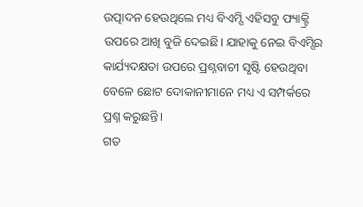ଉତ୍ପାଦନ ହେଉଥିଲେ ମଧ୍ୟ ବିଏମ୍ସି ଏହିସବୁ ଫ୍ୟାକ୍ଟ୍ରି ଉପରେ ଆଖି ବୁଜି ଦେଇଛି। ଯାହାକୁ ନେଇ ବିଏମ୍ସିର କାର୍ଯ୍ୟଦକ୍ଷତା ଉପରେ ପ୍ରଶ୍ନବାଚୀ ସୃଷ୍ଟି ହେଉଥିବା ବେଳେ ଛୋଟ ଦୋକାନୀମାନେ ମଧ୍ୟ ଏ ସମ୍ପର୍କରେ ପ୍ରଶ୍ନ କରୁଛନ୍ତି।
ଗତ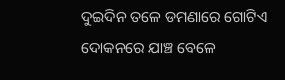ଦୁଇଦିନ ତଳେ ଡମଣାରେ ଗୋଟିଏ ଦୋକନରେ ଯାଞ୍ଚ ବେଳେ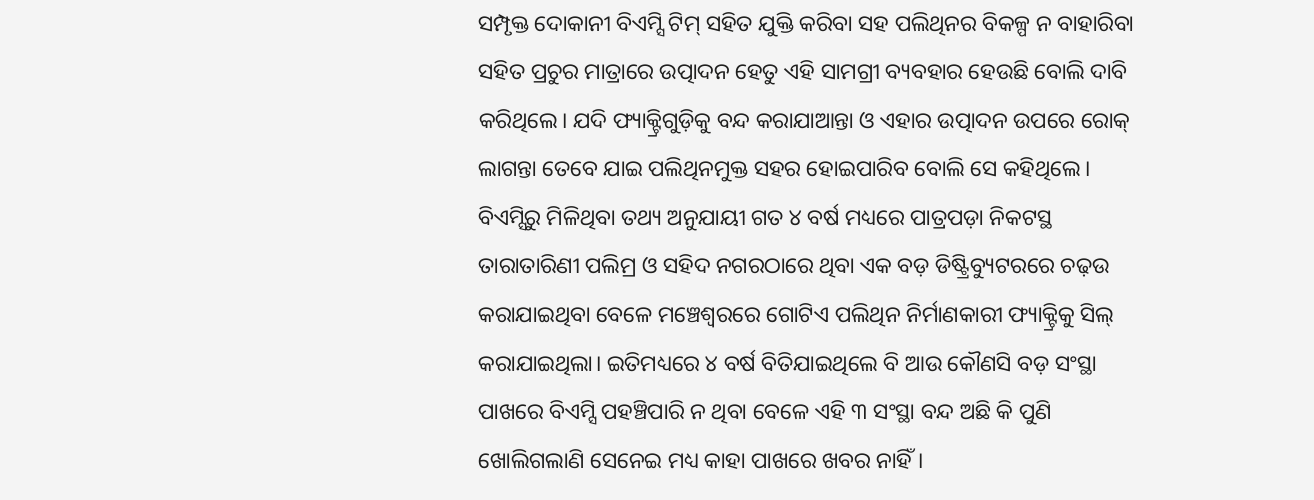ସମ୍ପୃକ୍ତ ଦୋକାନୀ ବିଏମ୍ସି ଟିମ୍ ସହିତ ଯୁକ୍ତି କରିବା ସହ ପଲିଥିନର ବିକଳ୍ପ ନ ବାହାରିବା ସହିତ ପ୍ରଚୁର ମାତ୍ରାରେ ଉତ୍ପାଦନ ହେତୁ ଏହି ସାମଗ୍ରୀ ବ୍ୟବହାର ହେଉଛି ବୋଲି ଦାବି କରିଥିଲେ। ଯଦି ଫ୍ୟାକ୍ଟ୍ରିଗୁଡ଼ିକୁ ବନ୍ଦ କରାଯାଆନ୍ତା ଓ ଏହାର ଉତ୍ପାଦନ ଉପରେ ରୋକ୍ ଲାଗନ୍ତା ତେବେ ଯାଇ ପଲିଥିନମୁକ୍ତ ସହର ହୋଇପାରିବ ବୋଲି ସେ କହିଥିଲେ। ବିଏମ୍ସିରୁ ମିଳିଥିବା ତଥ୍ୟ ଅନୁଯାୟୀ ଗତ ୪ ବର୍ଷ ମଧ୍ୟରେ ପାତ୍ରପଡ଼ା ନିକଟସ୍ଥ ତାରାତାରିଣୀ ପଲିମ୍ର ଓ ସହିଦ ନଗରଠାରେ ଥିବା ଏକ ବଡ଼ ଡିଷ୍ଟ୍ରିବ୍ୟୁଟରରେ ଚଢ଼ଉ କରାଯାଇଥିବା ବେଳେ ମଞ୍ଚେଶ୍ୱରରେ ଗୋଟିଏ ପଲିଥିନ ନିର୍ମାଣକାରୀ ଫ୍ୟାକ୍ଟ୍ରିକୁ ସିଲ୍ କରାଯାଇଥିଲା। ଇତିମଧ୍ୟରେ ୪ ବର୍ଷ ବିତିଯାଇଥିଲେ ବି ଆଉ କୌଣସି ବଡ଼ ସଂସ୍ଥା ପାଖରେ ବିଏମ୍ସି ପହଞ୍ଚିପାରି ନ ଥିବା ବେଳେ ଏହି ୩ ସଂସ୍ଥା ବନ୍ଦ ଅଛି କି ପୁଣି ଖୋଲିଗଲାଣି ସେନେଇ ମଧ୍ୟ କାହା ପାଖରେ ଖବର ନାହିଁ।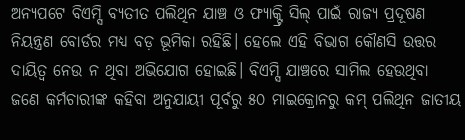ଅନ୍ୟପଟେ ବିଏମ୍ସି ବ୍ୟତୀତ ପଲିଥିନ ଯାଞ୍ଚ ଓ ଫ୍ୟାକ୍ଟ୍ରି ସିଲ୍ ପାଇଁ ରାଜ୍ୟ ପ୍ରଦୂଷଣ ନିୟନ୍ତ୍ରଣ ବୋର୍ଡର ମଧ୍ୟ ବଡ଼ ଭୂମିକା ରହିଛି। ହେଲେ ଏହି ବିଭାଗ କୌଣସି ଉତ୍ତର ଦାୟିତ୍ୱ ନେଉ ନ ଥିବା ଅଭିଯୋଗ ହୋଇଛି। ବିଏମ୍ସି ଯାଞ୍ଚରେ ସାମିଲ ହେଉଥିବା ଜଣେ କର୍ମଚାରୀଙ୍କ କହିବା ଅନୁଯାୟୀ ପୂର୍ବରୁ ୫୦ ମାଇକ୍ରୋନରୁ କମ୍ ପଲିଥିନ ଜାତୀୟ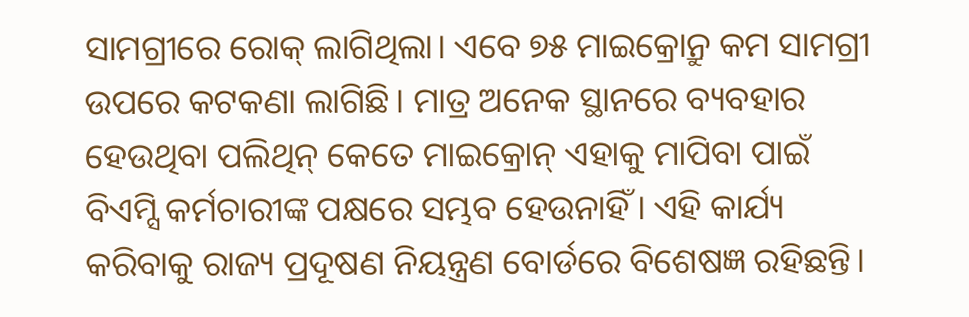ସାମଗ୍ରୀରେ ରୋକ୍ ଲାଗିଥିଲା। ଏବେ ୭୫ ମାଇକ୍ରୋନ୍ରୁ କମ ସାମଗ୍ରୀ ଉପରେ କଟକଣା ଲାଗିଛି। ମାତ୍ର ଅନେକ ସ୍ଥାନରେ ବ୍ୟବହାର ହେଉଥିବା ପଲିଥିନ୍ କେତେ ମାଇକ୍ରୋନ୍ ଏହାକୁ ମାପିବା ପାଇଁ ବିଏମ୍ସି କର୍ମଚାରୀଙ୍କ ପକ୍ଷରେ ସମ୍ଭବ ହେଉନାହିଁ। ଏହି କାର୍ଯ୍ୟ କରିବାକୁ ରାଜ୍ୟ ପ୍ରଦୂଷଣ ନିୟନ୍ତ୍ରଣ ବୋର୍ଡରେ ବିଶେଷଜ୍ଞ ରହିଛନ୍ତି।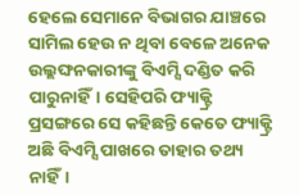ହେଲେ ସେମାନେ ବିଭାଗର ଯାଞ୍ଚରେ ସାମିଲ ହେଉ ନ ଥିବା ବେଳେ ଅନେକ ଉଲ୍ଲଙ୍ଘନକାରୀଙ୍କୁ ବିଏମ୍ସି ଦଣ୍ଡିତ କରି ପାରୁନାହିଁ। ସେହିପରି ଫ୍ୟାକ୍ଟ୍ରି ପ୍ରସଙ୍ଗରେ ସେ କହିଛନ୍ତି କେତେ ଫ୍ୟାକ୍ଟ୍ରି ଅଛି ବିଏମ୍ସି ପାଖରେ ତାହାର ତଥ୍ୟ ନାହିଁ।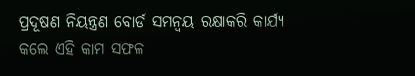ପ୍ରଦୂଷଣ ନିୟନ୍ତ୍ରଣ ବୋର୍ଡ ସମନ୍ୱୟ ରକ୍ଷାକରି କାର୍ଯ୍ୟ କଲେ ଏହି କାମ ସଫଳ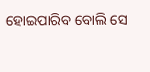ହୋଇପାରିବ ବୋଲି ସେ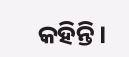କହିନ୍ତି।